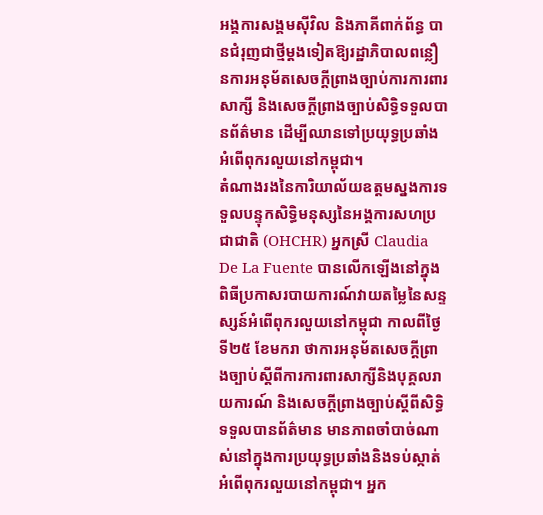អង្គការសង្គមស៊ីវិល និងភាគីពាក់ព័ន្ធ បានជំរុញជាថ្មីម្ដងទៀតឱ្យរដ្ឋាភិបាលពន្លឿនការអនុម័តសេចក្ដីព្រាងច្បាប់ការការពារសាក្សី និងសេចក្ដីព្រាងច្បាប់សិទ្ធិទទួលបានព័ត៌មាន ដើម្បីឈានទៅប្រយុទ្ធប្រឆាំងអំពើពុករលួយនៅកម្ពុជា។
តំណាងរងនៃការិយាល័យឧត្ដមស្នងការទទួលបន្ទុកសិទ្ធិមនុស្សនៃអង្គការសហប្រជាជាតិ (OHCHR) អ្នកស្រី Claudia De La Fuente បានលើកឡើងនៅក្នុងពិធីប្រកាសរបាយការណ៍វាយតម្លៃនៃសន្ទស្សន៍អំពើពុករលួយនៅកម្ពុជា កាលពីថ្ងៃទី២៥ ខែមករា ថាការអនុម័តសេចក្ដីព្រាងច្បាប់ស្ដីពីការការពារសាក្សីនិងបុគ្គលរាយការណ៍ និងសេចក្ដីព្រាងច្បាប់ស្ដីពីសិទ្ធិទទួលបានព័ត៌មាន មានភាពចាំបាច់ណាស់នៅក្នុងការប្រយុទ្ធប្រឆាំងនិងទប់ស្កាត់អំពើពុករលួយនៅកម្ពុជា។ អ្នក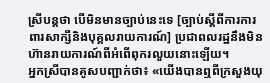ស្រីបន្តថា បើមិនមានច្បាប់នេះទេ [ច្បាប់ស្ដីពីការការពារសាក្សីនិងបុគ្គលរាយការណ៍] ប្រជាពលរដ្ឋនឹងមិនហ៊ានរាយការណ៍ពីអំពើពុករលួយនោះឡើយ។
អ្នកស្រីបានគូសបញ្ជាក់ថា៖ «យើងបានឮពីក្រសួងយុ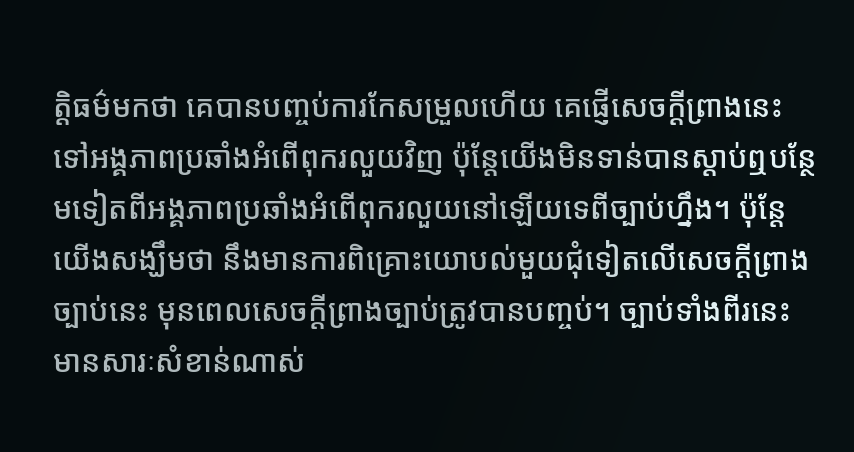ត្តិធម៌មកថា គេបានបញ្ចប់ការកែសម្រួលហើយ គេផ្ញើសេចក្ដីព្រាងនេះទៅអង្គភាពប្រឆាំងអំពើពុករលួយវិញ ប៉ុន្តែយើងមិនទាន់បានស្ដាប់ឮបន្ថែមទៀតពីអង្គភាពប្រឆាំងអំពើពុករលួយនៅឡើយទេពីច្បាប់ហ្នឹង។ ប៉ុន្តែយើងសង្ឃឹមថា នឹងមានការពិគ្រោះយោបល់មួយជុំទៀតលើសេចក្ដីព្រាងច្បាប់នេះ មុនពេលសេចក្ដីព្រាងច្បាប់ត្រូវបានបញ្ចប់។ ច្បាប់ទាំងពីរនេះមានសារៈសំខាន់ណាស់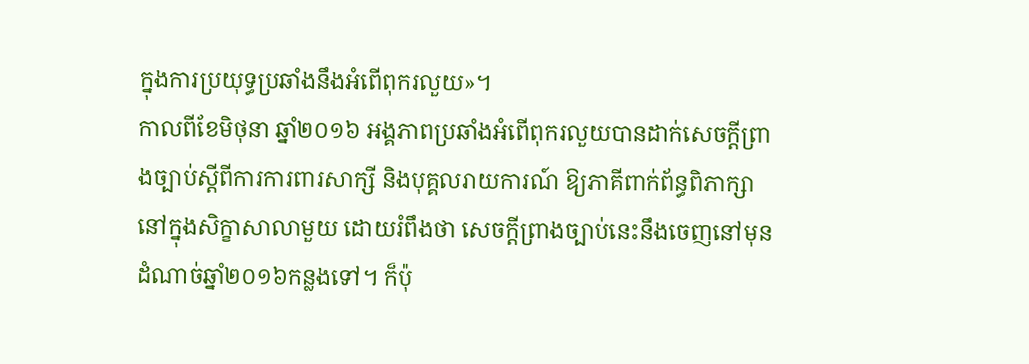ក្នុងការប្រយុទ្ធប្រឆាំងនឹងអំពើពុករលួយ»។
កាលពីខែមិថុនា ឆ្នាំ២០១៦ អង្គភាពប្រឆាំងអំពើពុករលួយបានដាក់សេចក្ដីព្រាងច្បាប់ស្ដីពីការការពារសាក្សី និងបុគ្គលរាយការណ៍ ឱ្យភាគីពាក់ព័ន្ធពិភាក្សា នៅក្នុងសិក្ខាសាលាមួយ ដោយរំពឹងថា សេចក្ដីព្រាងច្បាប់នេះនឹងចេញនៅមុនដំណាច់ឆ្នាំ២០១៦កន្លងទៅ។ ក៏ប៉ុ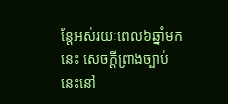ន្តែអស់រយៈពេល៦ឆ្នាំមកនេះ សេចក្ដីព្រាងច្បាប់នេះនៅ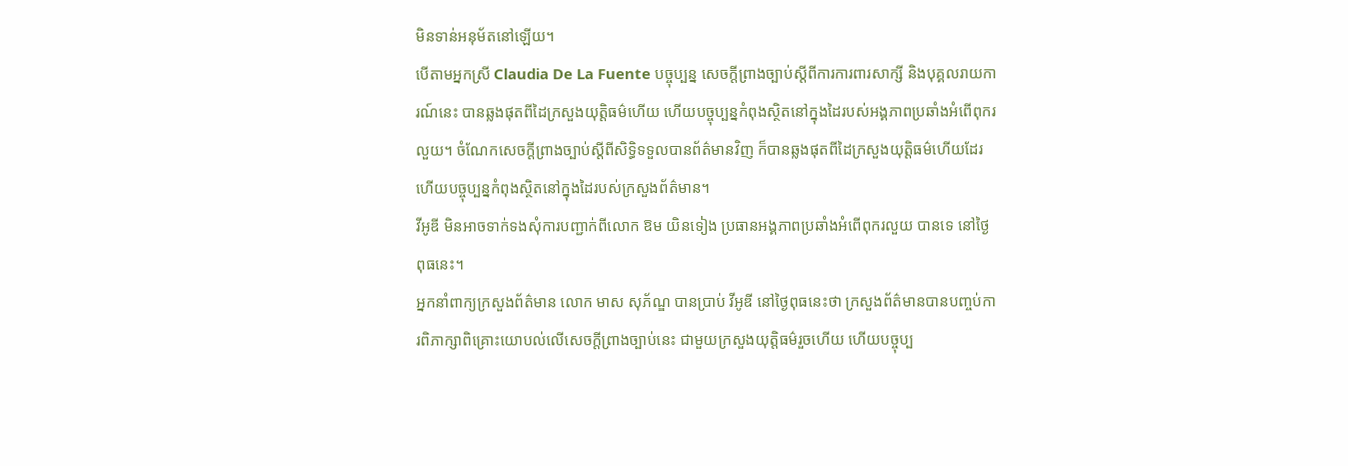មិនទាន់អនុម័តនៅឡើយ។
បើតាមអ្នកស្រី Claudia De La Fuente បច្ចុប្បន្ន សេចក្ដីព្រាងច្បាប់ស្ដីពីការការពារសាក្សី និងបុគ្គលរាយការណ៍នេះ បានឆ្លងផុតពីដៃក្រសួងយុត្តិធម៌ហើយ ហើយបច្ចុប្បន្នកំពុងស្ថិតនៅក្នុងដៃរបស់អង្គភាពប្រឆាំងអំពើពុករលួយ។ ចំណែកសេចក្ដីព្រាងច្បាប់ស្ដីពីសិទ្ធិទទួលបានព័ត៌មានវិញ ក៏បានឆ្លងផុតពីដៃក្រសួងយុត្តិធម៌ហើយដែរ ហើយបច្ចុប្បន្នកំពុងស្ថិតនៅក្នុងដៃរបស់ក្រសួងព័ត៌មាន។
វីអូឌី មិនអាចទាក់ទងសុំការបញ្ជាក់ពីលោក ឱម យិនទៀង ប្រធានអង្គភាពប្រឆាំងអំពើពុករលួយ បានទេ នៅថ្ងៃពុធនេះ។
អ្នកនាំពាក្យក្រសួងព័ត៌មាន លោក មាស សុភ័ណ្ឌ បានប្រាប់ វីអូឌី នៅថ្ងៃពុធនេះថា ក្រសួងព័ត៌មានបានបញ្ចប់ការពិភាក្សាពិគ្រោះយោបល់លើសេចក្ដីព្រាងច្បាប់នេះ ជាមួយក្រសួងយុត្តិធម៌រួចហើយ ហើយបច្ចុប្ប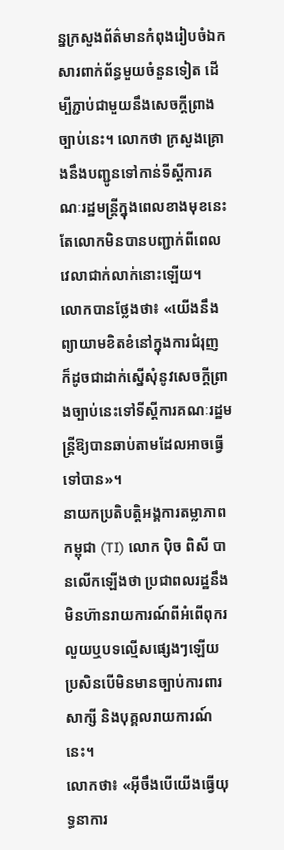ន្នក្រសួងព័ត៌មានកំពុងរៀបចំឯកសារពាក់ព័ន្ធមួយចំនួនទៀត ដើម្បីភ្ជាប់ជាមួយនឹងសេចក្ដីព្រាងច្បាប់នេះ។ លោកថា ក្រសួងគ្រោងនឹងបញ្ជូនទៅកាន់ទីស្ដីការគណៈរដ្ឋមន្ត្រីក្នុងពេលខាងមុខនេះ តែលោកមិនបានបញ្ជាក់ពីពេលវេលាជាក់លាក់នោះឡើយ។
លោកបានថ្លែងថា៖ «យើងនឹងព្យាយាមខិតខំនៅក្នុងការជំរុញ ក៏ដូចជាដាក់ស្នើសុំនូវសេចក្ដីព្រាងច្បាប់នេះទៅទីស្ដីការគណៈរដ្ឋមន្ត្រីឱ្យបានឆាប់តាមដែលអាចធ្វើទៅបាន»។
នាយកប្រតិបត្តិអង្គការតម្លាភាពកម្ពុជា (TI) លោក ប៉ិច ពិសី បានលើកឡើងថា ប្រជាពលរដ្ឋនឹងមិនហ៊ានរាយការណ៍ពីអំពើពុករលួយឬបទល្មើសផ្សេងៗឡើយ ប្រសិនបើមិនមានច្បាប់ការពារសាក្សី និងបុគ្គលរាយការណ៍នេះ។
លោកថា៖ «អ៊ីចឹងបើយើងធ្វើយុទ្ធនាការ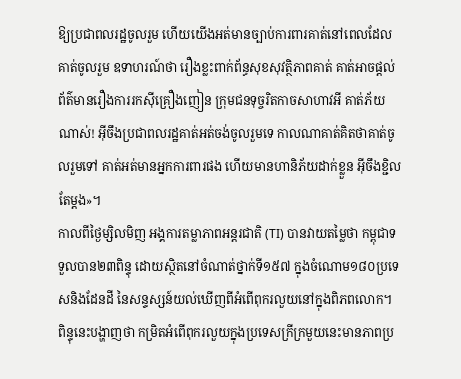ឱ្យប្រជាពលរដ្ឋចូលរួម ហើយយើងអត់មានច្បាប់ការពារគាត់នៅពេលដែលគាត់ចូលរួម ឧទាហរណ៍ថា រឿងខ្លះពាក់ព័ន្ធសុខសុវត្ថិភាពគាត់ គាត់អាចផ្ដល់ព័ត៌មានរឿងការរកស៊ីគ្រឿងញៀន ក្រុមជនទុច្ចរិតកាចសាហាវអី គាត់ភ័យណាស់! អ៊ីចឹងប្រជាពលរដ្ឋគាត់អត់ចង់ចូលរួមទេ កាលណាគាត់គិតថាគាត់ចូលរួមទៅ គាត់អត់មានអ្នកការពារផង ហើយមានហានិភ័យដាក់ខ្លួន អ៊ីចឹងខ្ជិលតែម្ដង»។
កាលពីថ្ងៃម្សិលមិញ អង្គការតម្លាភាពអន្តរជាតិ (TI) បានវាយតម្លៃថា កម្ពុជាទទួលបាន២៣ពិន្ទុ ដោយស្ថិតនៅចំណាត់ថ្នាក់ទី១៥៧ ក្នុងចំណោម១៨០ប្រទេសនិងដែនដី នៃសន្ទស្សន៍យល់ឃើញពីអំពើពុករលួយនៅក្នុងពិភពលោក។ ពិន្ទុនេះបង្ហាញថា កម្រិតអំពើពុករលួយក្នុងប្រទេសក្រីក្រមួយនេះមានភាពប្រ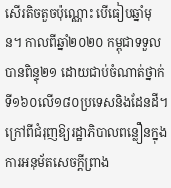សើរតិចតួចប៉ុណ្ណោះ បើធៀបឆ្នាំមុន។ កាលពីឆ្នាំ២០២០ កម្ពុជាទទួលបានពិន្ទុ២១ ដោយជាប់ចំណាត់ថ្នាក់ទី១៦០លើ១៨០ប្រទេសនិងដែនដី។
ក្រៅពីជំរុញឱ្យរដ្ឋាភិបាលពន្លឿនក្នុងការអនុម័តសេចក្ដីព្រាង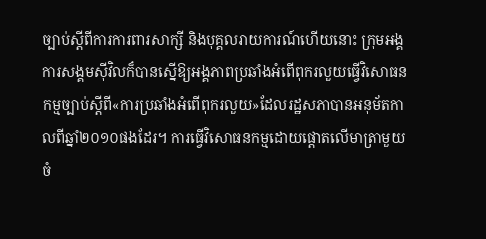ច្បាប់ស្ដីពីការការពារសាក្សី និងបុគ្គលរាយការណ៍ហើយនោះ ក្រុមអង្គការសង្គមស៊ីវិលក៏បានស្នើឱ្យអង្គភាពប្រឆាំងអំពើពុករលួយធ្វើវិសោធនកម្មច្បាប់ស្ដីពី«ការប្រឆាំងអំពើពុករលួយ»ដែលរដ្ឋសភាបានអនុម័តកាលពីឆ្នាំ២០១០ផងដែរ។ ការធ្វើវិសោធនកម្មដោយផ្ដោតលើមាត្រាមួយចំ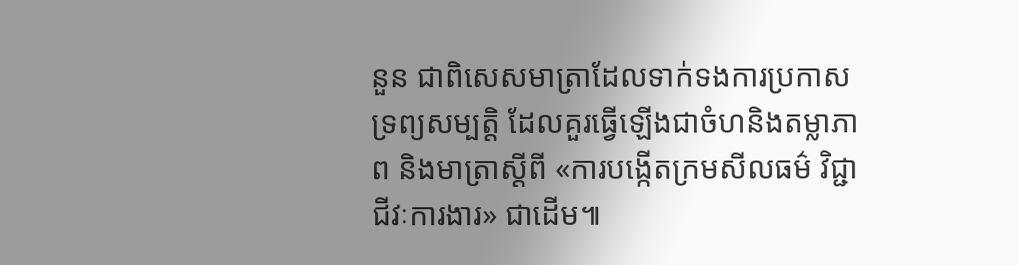នួន ជាពិសេសមាត្រាដែលទាក់ទងការប្រកាសទ្រព្យសម្បត្តិ ដែលគួរធ្វើឡើងជាចំហនិងតម្លាភាព និងមាត្រាស្ដីពី «ការបង្កើតក្រមសីលធម៌ វិជ្ជាជីវៈការងារ» ជាដើម៕